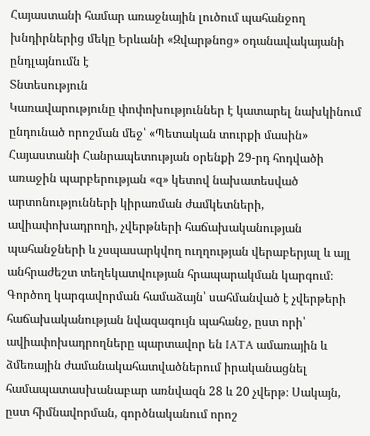Հայաստանի համար առաջնային լուծում պահանջող խնդիրներից մեկը Երևանի «Զվարթնոց» օդանավակայանի ընդլայնումն է
Տնտեսություն
Կառավարությունը փոփոխություններ է կատարել նախկինում ընդունած որոշման մեջ՝ «Պետական տուրքի մասին» Հայաստանի Հանրապետության օրենքի 29-րդ հոդվածի առաջին պարբերության «զ» կետով նախատեսված արտոնությունների կիրառման ժամկետների, ավիափոխադրողի, չվերթների հաճախականության պահանջների և չսպասարկվող ուղղության վերաբերյալ և այլ անհրաժեշտ տեղեկատվության հրապարակման կարգում։ Գործող կարգավորման համաձայն՝ սահմանված է չվերթերի հաճախականության նվազագույն պահանջ, ըստ որի՝ ավիափոխադրողները պարտավոր են IATA ամառային և ձմեռային ժամանակահատվածներում իրականացնել համապատասխանաբար առնվազն 28 և 20 չվերթ։ Սակայն, ըստ հիմնավորման, գործնականում որոշ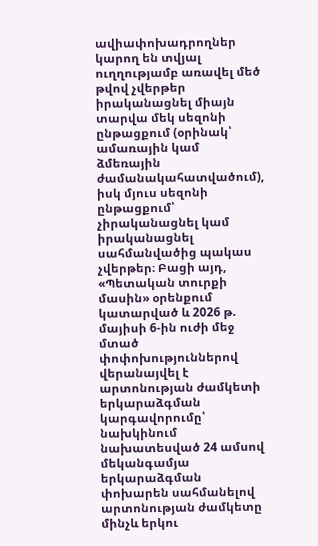ավիափոխադրողներ կարող են տվյալ ուղղությամբ առավել մեծ թվով չվերթեր իրականացնել միայն տարվա մեկ սեզոնի ընթացքում (օրինակ՝ ամառային կամ ձմեռային ժամանակահատվածում), իսկ մյուս սեզոնի ընթացքում՝ չիրականացնել կամ իրականացնել սահմանվածից պակաս չվերթեր։ Բացի այդ, «Պետական տուրքի մասին» օրենքում կատարված և 2026 թ. մայիսի 6-ին ուժի մեջ մտած փոփոխություններով վերանայվել է արտոնության ժամկետի երկարաձգման կարգավորումը՝ նախկինում նախատեսված 24 ամսով մեկանգամյա երկարաձգման փոխարեն սահմանելով արտոնության ժամկետը մինչև երկու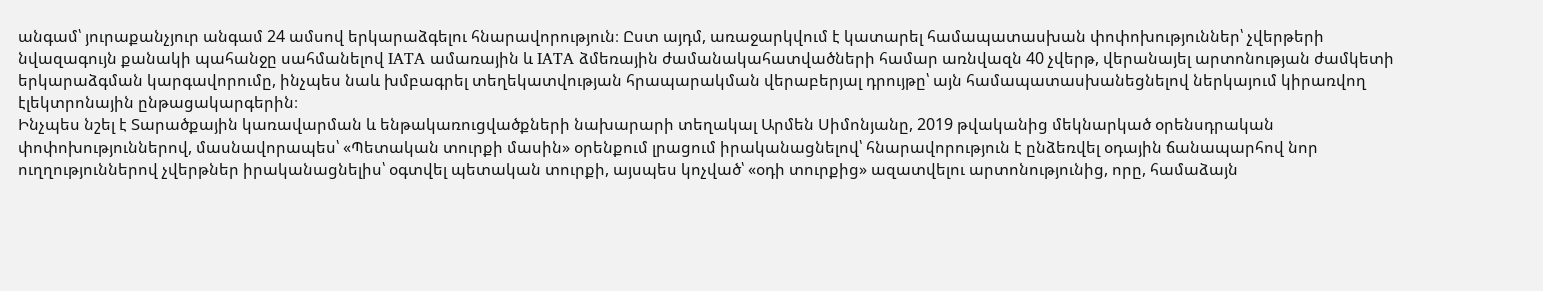անգամ՝ յուրաքանչյուր անգամ 24 ամսով երկարաձգելու հնարավորություն։ Ըստ այդմ, առաջարկվում է կատարել համապատասխան փոփոխություններ՝ չվերթերի նվազագույն քանակի պահանջը սահմանելով IATA ամառային և IATA ձմեռային ժամանակահատվածների համար առնվազն 40 չվերթ, վերանայել արտոնության ժամկետի երկարաձգման կարգավորումը, ինչպես նաև խմբագրել տեղեկատվության հրապարակման վերաբերյալ դրույթը՝ այն համապատասխանեցնելով ներկայում կիրառվող էլեկտրոնային ընթացակարգերին։
Ինչպես նշել է Տարածքային կառավարման և ենթակառուցվածքների նախարարի տեղակալ Արմեն Սիմոնյանը, 2019 թվականից մեկնարկած օրենսդրական փոփոխություններով, մասնավորապես՝ «Պետական տուրքի մասին» օրենքում լրացում իրականացնելով՝ հնարավորություն է ընձեռվել օդային ճանապարհով նոր ուղղություններով չվերթներ իրականացնելիս՝ օգտվել պետական տուրքի, այսպես կոչված՝ «օդի տուրքից» ազատվելու արտոնությունից, որը, համաձայն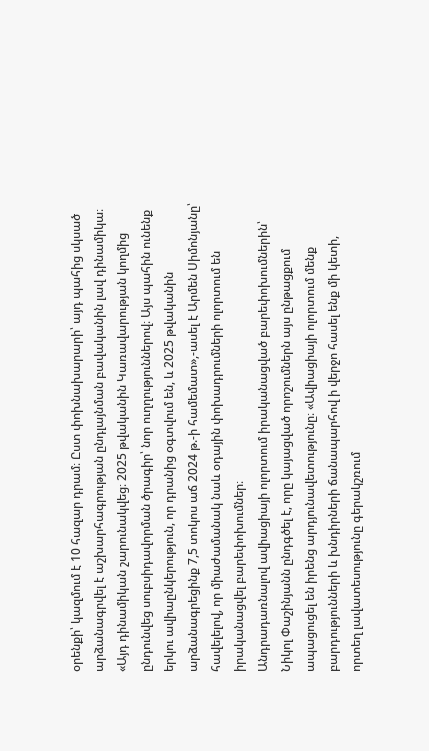օրենքի՝ կազմում է 10 հազար դրամ։ Ըստ փոխնախարարի՝ այդ պահից սկսած արձանագրվել է աշխարհագրության ընդլայնման բավականին լավ դինամիկա։ «Այդ դինամիկան շարունակվեց։ 2025 թվականին Կառավարության կողմից ընդունվեց սուբսիդավորման ծրագիր՝ նոր ուղղություններով։ Այս պահին ունենք երկու ավիաընկերություն, որ դրանից օգտվում են, և 2025 թվականին արձանագրեցինք 7,5 տոկոս աճ 2024 թ.-ի համեմատ»,-ասել է Արմեն Սիմոնյանը՝ հավելելով, որ միաժամանակ նաև օդային փոխադրումների ոլորտում են իրականացվել բարեփոխումներ։
Անդրադառնալով ավիացիայի ոլորտում իրականացված բարեփոխումներին՝ Նիկոլ Փաշինյանն ընդգծել է, որը կայացված որոշումներն այս ընթացքում ապացուցել են իրենց արդյունավետությունը։ «Ավիացիայի ոլորտում մենք բարդությունների և խնդիրների ճանապարհով ի վերջո հասել ենք մի կետի, որտեղ լավատեսությունը գերակշռում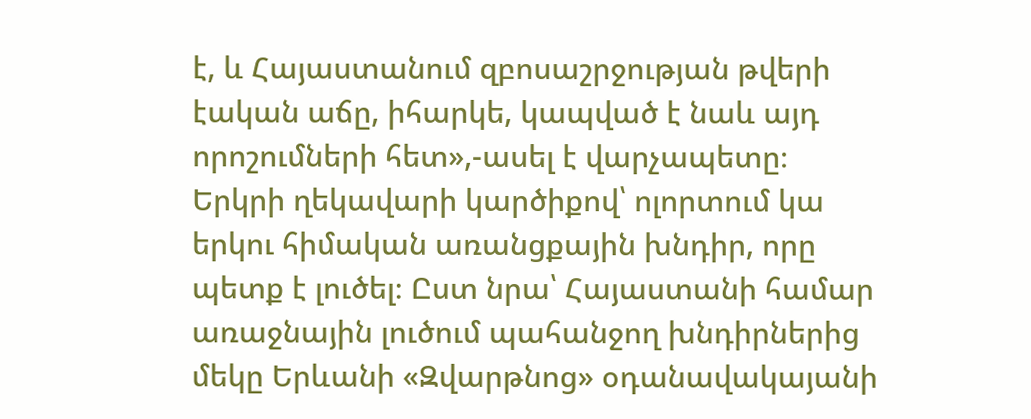է, և Հայաստանում զբոսաշրջության թվերի էական աճը, իհարկե, կապված է նաև այդ որոշումների հետ»,-ասել է վարչապետը։
Երկրի ղեկավարի կարծիքով՝ ոլորտում կա երկու հիմական առանցքային խնդիր, որը պետք է լուծել։ Ըստ նրա՝ Հայաստանի համար առաջնային լուծում պահանջող խնդիրներից մեկը Երևանի «Զվարթնոց» օդանավակայանի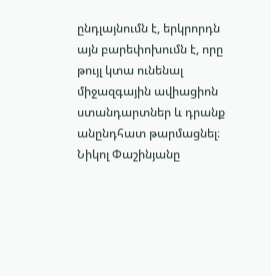ընդլայնումն է, երկրորդն այն բարեփոխումն է, որը թույլ կտա ունենալ միջազգային ավիացիոն ստանդարտներ և դրանք անընդհատ թարմացնել։ Նիկոլ Փաշինյանը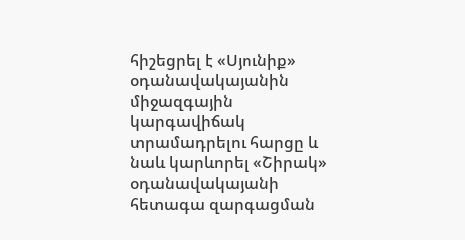հիշեցրել է «Սյունիք» օդանավակայանին միջազգային կարգավիճակ տրամադրելու հարցը և նաև կարևորել «Շիրակ» օդանավակայանի հետագա զարգացման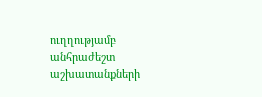ուղղությամբ անհրաժեշտ աշխատանքների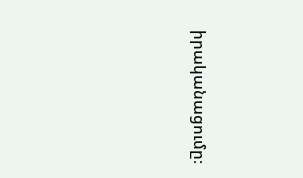իրականացումը։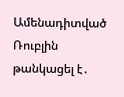Ամենադիտված
Ռուբլին թանկացել է․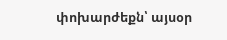փոխարժեքն՝ այսօր